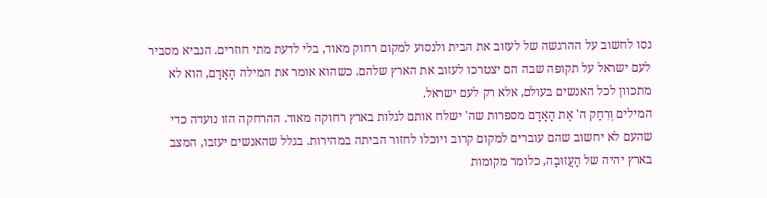נסו לחשוב על ההרגשה של לעזוב את הבית ולנסוע למקום רחוק מאוד, בלי לדעת מתי חוזרים. הנביא מסביר לעם ישראל על תקופה שבה הם יצטרכו לעזוב את הארץ שלהם. כשהוא אומר את המילה הָאָדָם, הוא לא מתכוון לכל האנשים בעולם, אלא רק לעם ישראל.
המילים וְרִחַק ה' אֶת הָאָדָם מספרות שה' ישלח אותם לגלות בארץ רחוקה מאוד. ההרחקה הזו נועדה כדי שהעם לא יחשוב שהם עוברים למקום קרוב ויוכלו לחזור הביתה במהירות. בגלל שהאנשים יעזבו, המצב בארץ יהיה של הָעֲזוּבָה, כלומר מקומות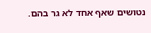נטושים שאף אחד לא גר בהם.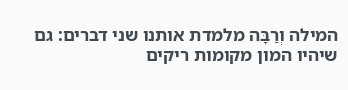המילה וְרַבָּה מלמדת אותנו שני דברים: גם שיהיו המון מקומות ריקים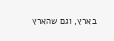בארץ, וגם שהארץ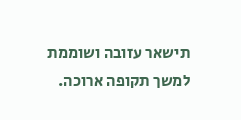תישאר עזובה ושוממת למשך תקופה ארוכה.